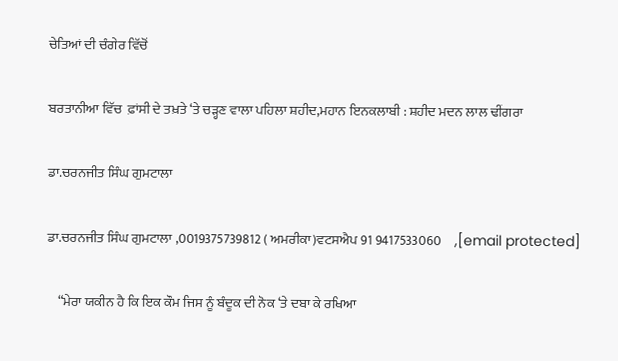ਚੇਤਿਆਂ ਦੀ ਚੰਗੇਰ ਵਿੱਚੋਂ

ਬਰਤਾਨੀਆ ਵਿੱਚ  ਫ਼ਾਂਸੀ ਦੇ ਤਖ਼ਤੇ ‘ਤੇ ਚੜ੍ਹਣ ਵਾਲਾ ਪਹਿਲਾ ਸ਼ਹੀਦ,ਮਹਾਨ ਇਨਕਲਾਬੀ : ਸ਼ਹੀਦ ਮਦਨ ਲਾਲ ਢੀਂਗਰਾ

ਡਾ.ਚਰਨਜੀਤ ਸਿੰਘ ਗੁਮਟਾਲਾ

ਡਾ.ਚਰਨਜੀਤ ਸਿੰਘ ਗੁਮਟਾਲਾ ,0019375739812 ( ਅਮਰੀਕਾ)ਵਟਸਐਪ 91 9417533060     ,[email protected]

    “ਮੇਰਾ ਯਕੀਨ ਹੈ ਕਿ ਇਕ ਕੌਮ ਜਿਸ ਨੂੰ ਬੰਦੂਕ ਦੀ ਨੋਕ ‘ਤੇ ਦਬਾ ਕੇ ਰਖਿਆ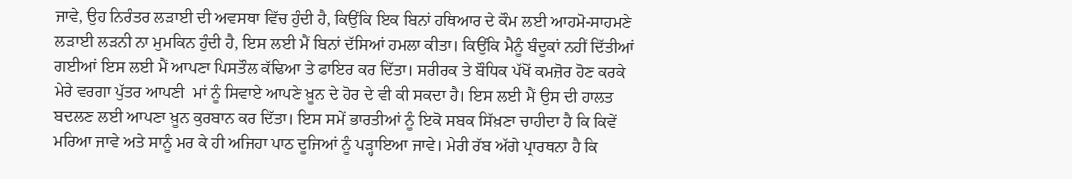ਜਾਵੇ, ਉਹ ਨਿਰੰਤਰ ਲੜਾਈ ਦੀ ਅਵਸਥਾ ਵਿੱਚ ਹੁੰਦੀ ਹੈ, ਕਿਉਂਕਿ ਇਕ ਬਿਨਾਂ ਹਥਿਆਰ ਦੇ ਕੌਮ ਲਈ ਆਹਮੋ-ਸਾਹਮਣੇ ਲੜਾਈ ਲੜਨੀ ਨਾ ਮੁਮਕਿਨ ਹੁੰਦੀ ਹੈ, ਇਸ ਲਈ ਮੈਂ ਬਿਨਾਂ ਦੱਸਿਆਂ ਹਮਲਾ ਕੀਤਾ। ਕਿਉਂਕਿ ਮੈਨੂੰ ਬੰਦੂਕਾਂ ਨਹੀਂ ਦਿੱਤੀਆਂ ਗਈਆਂ ਇਸ ਲਈ ਮੈਂ ਆਪਣਾ ਪਿਸਤੌਲ ਕੱਢਿਆ ਤੇ ਫਾਇਰ ਕਰ ਦਿੱਤਾ। ਸਰੀਰਕ ਤੇ ਬੌਧਿਕ ਪੱਖੋਂ ਕਮਜ਼ੋਰ ਹੋਣ ਕਰਕੇ ਮੇਰੇ ਵਰਗਾ ਪੁੱਤਰ ਆਪਣੀ  ਮਾਂ ਨੂੰ ਸਿਵਾਏ ਆਪਣੇ ਖ਼ੂਨ ਦੇ ਹੋਰ ਦੇ ਵੀ ਕੀ ਸਕਦਾ ਹੈ। ਇਸ ਲਈ ਮੈਂ ਉਸ ਦੀ ਹਾਲਤ ਬਦਲਣ ਲਈ ਆਪਣਾ ਖ਼ੂਨ ਕੁਰਬਾਨ ਕਰ ਦਿੱਤਾ। ਇਸ ਸਮੇਂ ਭਾਰਤੀਆਂ ਨੂੰ ਇਕੋ ਸਬਕ ਸਿੱਖ਼ਣਾ ਚਾਹੀਦਾ ਹੈ ਕਿ ਕਿਵੇਂ ਮਰਿਆ ਜਾਵੇ ਅਤੇ ਸਾਨੂੰ ਮਰ ਕੇ ਹੀ ਅਜਿਹਾ ਪਾਠ ਦੂਜਿਆਂ ਨੂੰ ਪੜ੍ਹਾਇਆ ਜਾਵੇ। ਮੇਰੀ ਰੱਬ ਅੱਗੇ ਪ੍ਰਾਰਥਨਾ ਹੈ ਕਿ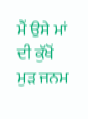ਮੈਂ ਉਸੇ ਮਾਂ ਦੀ ਕੁੱਖੋਂ ਮੁੜ ਜਨਮ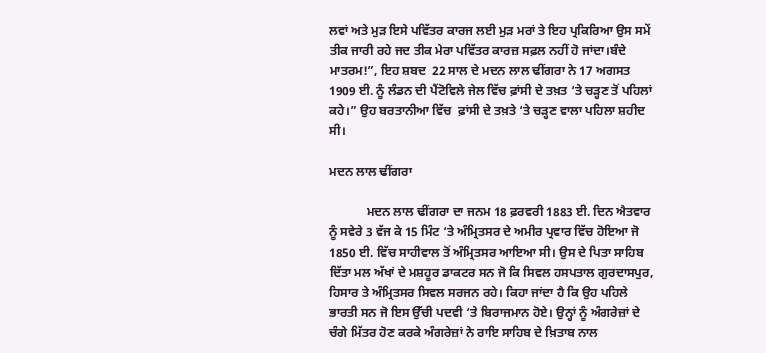ਲਵਾਂ ਅਤੇ ਮੁੜ ਇਸੇ ਪਵਿੱਤਰ ਕਾਰਜ ਲਈ ਮੁੜ ਮਰਾਂ ਤੇ ਇਹ ਪ੍ਰਕਿਰਿਆ ਉਸ ਸਮੇਂ ਤੀਕ ਜਾਰੀ ਰਹੇ ਜਦ ਤੀਕ ਮੇਰਾ ਪਵਿੱਤਰ ਕਾਰਜ਼ ਸਫ਼ਲ ਨਹੀਂ ਹੋ ਜਾਂਦਾ।ਬੰਦੇ ਮਾਤਰਮ!”, ਇਹ ਸ਼ਬਦ  22 ਸਾਲ ਦੇ ਮਦਨ ਲਾਲ ਢੀਂਗਰਾ ਨੇ 17 ਅਗਸਤ 1909 ਈ. ਨੂੰ ਲੰਡਨ ਦੀ ਪੈਂਟੋਵਿਲੇ ਜੇਲ ਵਿੱਚ ਫ਼ਾਂਸੀ ਦੇ ਤਖ਼ਤ ‘ਤੇ ਚੜ੍ਹਣ ਤੋਂ ਪਹਿਲਾਂ ਕਹੇ।” ਉਹ ਬਰਤਾਨੀਆ ਵਿੱਚ  ਫ਼ਾਂਸੀ ਦੇ ਤਖ਼ਤੇ ‘ਤੇ ਚੜ੍ਹਣ ਵਾਲਾ ਪਹਿਲਾ ਸ਼ਹੀਦ ਸੀ।

ਮਦਨ ਲਾਲ ਢੀਂਗਰਾ

            ਮਦਨ ਲਾਲ ਢੀਂਗਰਾ ਦਾ ਜਨਮ 18 ਫ਼ਰਵਰੀ 1883 ਈ. ਦਿਨ ਐਤਵਾਰ ਨੂੰ ਸਵੇਰੇ 3 ਵੱਜ ਕੇ 15 ਮਿੰਟ ‘ਤੇ ਅੰਮ੍ਰਿਤਸਰ ਦੇ ਅਮੀਰ ਪ੍ਰਵਾਰ ਵਿੱਚ ਹੋਇਆ ਜੋ 1850 ਈ. ਵਿੱਚ ਸਾਹੀਵਾਲ ਤੋਂ ਅੰਮ੍ਰਿਤਸਰ ਆਇਆ ਸੀ। ਉਸ ਦੇ ਪਿਤਾ ਸਾਹਿਬ ਦਿੱਤਾ ਮਲ ਅੱਖਾਂ ਦੇ ਮਸ਼ਹੂਰ ਡਾਕਟਰ ਸਨ ਜੋ ਕਿ ਸਿਵਲ ਹਸਪਤਾਲ ਗੁਰਦਾਸਪੁਰ, ਹਿਸਾਰ ਤੇ ਅੰਮ੍ਰਿਤਸਰ ਸਿਵਲ ਸਰਜਨ ਰਹੇ। ਕਿਹਾ ਜਾਂਦਾ ਹੈ ਕਿ ਉਹ ਪਹਿਲੇ ਭਾਰਤੀ ਸਨ ਜੋ ਇਸ ਉੱਚੀ ਪਦਵੀ ‘ਤੇ ਬਿਰਾਜਮਾਨ ਹੋਏ। ਉਨ੍ਹਾਂ ਨੂੰ ਅੰਗਰੇਜ਼ਾਂ ਦੇ ਚੰਗੇ ਮਿੱਤਰ ਹੋਣ ਕਰਕੇ ਅੰਗਰੇਜ਼ਾਂ ਨੇ ਰਾਇ ਸਾਹਿਬ ਦੇ ਖ਼ਿਤਾਬ ਨਾਲ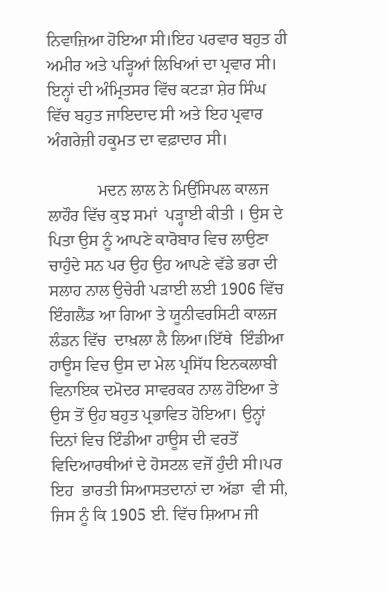ਨਿਵਾਜ਼ਿਆ ਹੋਇਆ ਸੀ।ਇਹ ਪਰਵਾਰ ਬਹੁਤ ਹੀ ਅਮੀਰ ਅਤੇ ਪੜ੍ਹਿਆਂ ਲਿਖਿਆਂ ਦਾ ਪ੍ਰਵਾਰ ਸੀ। ਇਨ੍ਹਾਂ ਦੀ ਅੰਮ੍ਰਿਤਸਰ ਵਿੱਚ ਕਟੜਾ ਸ਼ੇਰ ਸਿੰਘ ਵਿੱਚ ਬਹੁਤ ਜਾਇਦਾਦ ਸੀ ਅਤੇ ਇਹ ਪ੍ਰਵਾਰ ਅੰਗਰੇਜ਼ੀ ਹਕੂਮਤ ਦਾ ਵਫ਼ਾਦਾਰ ਸੀ।

            ਮਦਨ ਲਾਲ ਨੇ ਮਿਉਂਸਿਪਲ ਕਾਲਜ ਲਾਹੌਰ ਵਿੱਚ ਕੁਝ ਸਮਾਂ  ਪੜ੍ਹਾਈ ਕੀਤੀ । ਉਸ ਦੇ ਪਿਤਾ ਉਸ ਨੂੰ ਆਪਣੇ ਕਾਰੋਬਾਰ ਵਿਚ ਲਾਉਣਾ ਚਾਹੁੰਦੇ ਸਨ ਪਰ ਉਹ ਉਹ ਆਪਣੇ ਵੱਡੇ ਭਰਾ ਦੀ ਸਲਾਹ ਨਾਲ ਉਚੇਰੀ ਪੜਾਈ ਲਈ 1906 ਵਿੱਚ ਇੰਗਲੈਂਡ ਆ ਗਿਆ ਤੇ ਯੂਨੀਵਰਸਿਟੀ ਕਾਲਜ ਲੰਡਨ ਵਿੱਚ  ਦਾਖ਼ਲਾ ਲੈ ਲਿਆ।ਇੱਥੇ  ਇੰਡੀਆ ਹਾਊਸ ਵਿਚ ਉਸ ਦਾ ਮੇਲ ਪ੍ਰਸਿੱਧ ਇਨਕਲਾਬੀ ਵਿਨਾਇਕ ਦਮੋਦਰ ਸਾਵਰਕਰ ਨਾਲ ਹੋਇਆ ਤੇ ਉਸ ਤੋਂ ਉਹ ਬਹੁਤ ਪ੍ਰਭਾਵਿਤ ਹੋਇਆ। ਉਨ੍ਹਾਂ ਦਿਨਾਂ ਵਿਚ ਇੰਡੀਆ ਹਾਊਸ ਦੀ ਵਰਤੋਂ ਵਿਦਿਆਰਥੀਆਂ ਦੇ ਹੋਸਟਲ ਵਜੋਂ ਹੁੰਦੀ ਸੀ।ਪਰ ਇਹ  ਭਾਰਤੀ ਸਿਆਸਤਦਾਨਾਂ ਦਾ ਅੱਡਾ  ਵੀ ਸੀ, ਜਿਸ ਨੂੰ ਕਿ 1905 ਈ. ਵਿੱਚ ਸ਼ਿਆਮ ਜੀ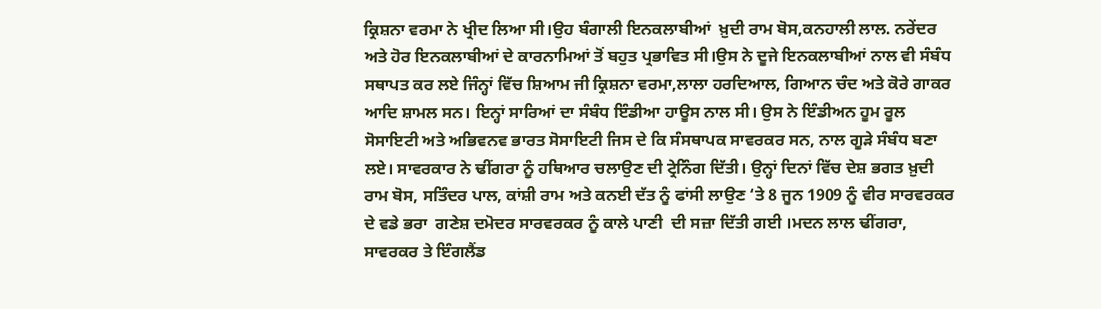ਕ੍ਰਿਸ਼ਨਾ ਵਰਮਾ ਨੇ ਖ੍ਰੀਦ ਲਿਆ ਸੀ।ਉਹ ਬੰਗਾਲੀ ਇਨਕਲਾਬੀਆਂ  ਖ਼ੁਦੀ ਰਾਮ ਬੋਸ,ਕਨਹਾਲੀ ਲਾਲ. ਨਰੇਂਦਰ ਅਤੇ ਹੋਰ ਇਨਕਲਾਬੀਆਂ ਦੇ ਕਾਰਨਾਮਿਆਂ ਤੋਂ ਬਹੁਤ ਪ੍ਰਭਾਵਿਤ ਸੀ।ਉਸ ਨੇ ਦੂਜੇ ਇਨਕਲਾਬੀਆਂ ਨਾਲ ਵੀ ਸੰਬੰਧ ਸਥਾਪਤ ਕਰ ਲਏ ਜਿੰਨ੍ਹਾਂ ਵਿੱਚ ਸ਼ਿਆਮ ਜੀ ਕ੍ਰਿਸ਼ਨਾ ਵਰਮਾ,ਲਾਲਾ ਹਰਦਿਆਲ, ਗਿਆਨ ਚੰਦ ਅਤੇ ਕੋਰੇ ਗਾਕਰ ਆਦਿ ਸ਼ਾਮਲ ਸਨ। ਇਨ੍ਹਾਂ ਸਾਰਿਆਂ ਦਾ ਸੰਬੰਧ ਇੰਡੀਆ ਹਾਊਸ ਨਾਲ ਸੀ। ਉਸ ਨੇ ਇੰਡੀਅਨ ਹੂਮ ਰੂਲ ਸੋਸਾਇਟੀ ਅਤੇ ਅਭਿਵਨਵ ਭਾਰਤ ਸੋਸਾਇਟੀ ਜਿਸ ਦੇ ਕਿ ਸੰਸਥਾਪਕ ਸਾਵਰਕਰ ਸਨ, ਨਾਲ ਗੂੜੇ ਸੰਬੰਧ ਬਣਾ ਲਏ। ਸਾਵਰਕਾਰ ਨੇ ਢੀਂਗਰਾ ਨੂੰ ਹਥਿਆਰ ਚਲਾਉਣ ਦੀ ਟ੍ਰੇਨਿੰਗ ਦਿੱਤੀ। ਉਨ੍ਹਾਂ ਦਿਨਾਂ ਵਿੱਚ ਦੇਸ਼ ਭਗਤ ਖ਼ੁਦੀ ਰਾਮ ਬੋਸ, ਸਤਿੰਦਰ ਪਾਲ, ਕਾਂਸ਼ੀ ਰਾਮ ਅਤੇ ਕਨਈ ਦੱਤ ਨੂੰ ਫਾਂਸੀ ਲਾਉਣ ‘ਤੇ 8 ਜੂਨ 1909 ਨੂੰ ਵੀਰ ਸਾਰਵਰਕਰ  ਦੇ ਵਡੇ ਭਰਾ  ਗਣੇਸ਼ ਦਮੋਦਰ ਸਾਰਵਰਕਰ ਨੂੰ ਕਾਲੇ ਪਾਣੀ  ਦੀ ਸਜ਼ਾ ਦਿੱਤੀ ਗਈ ।ਮਦਨ ਲਾਲ ਢੀਂਗਰਾ, ਸਾਵਰਕਰ ਤੇ ਇੰਗਲੈਂਡ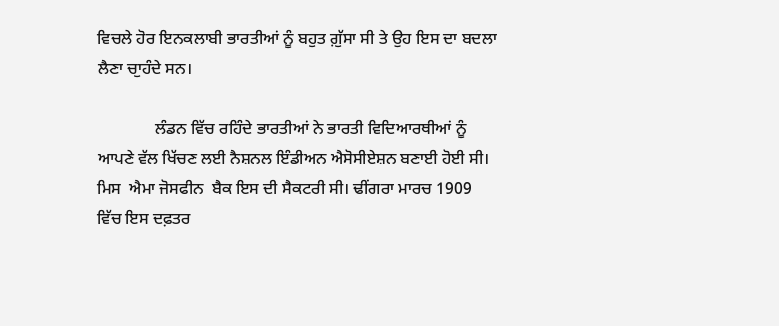ਵਿਚਲੇ ਹੋਰ ਇਨਕਲਾਬੀ ਭਾਰਤੀਆਂ ਨੂੰ ਬਹੁਤ ਗ਼ੁੱਸਾ ਸੀ ਤੇ ਉਹ ਇਸ ਦਾ ਬਦਲਾ ਲੈਣਾ ਚਾੁਹੰਦੇ ਸਨ।

              ਲੰਡਨ ਵਿੱਚ ਰਹਿੰਦੇ ਭਾਰਤੀਆਂ ਨੇ ਭਾਰਤੀ ਵਿਦਿਆਰਥੀਆਂ ਨੂੰ ਆਪਣੇ ਵੱਲ ਖਿੱਚਣ ਲਈ ਨੈਸ਼ਨਲ ਇੰਡੀਅਨ ਐਸੋਸੀਏਸ਼ਨ ਬਣਾਈ ਹੋਈ ਸੀ। ਮਿਸ  ਐਮਾ ਜੋਸਫੀਨ  ਬੈਕ ਇਸ ਦੀ ਸੈਕਟਰੀ ਸੀ। ਢੀਂਗਰਾ ਮਾਰਚ 1909 ਵਿੱਚ ਇਸ ਦਫ਼ਤਰ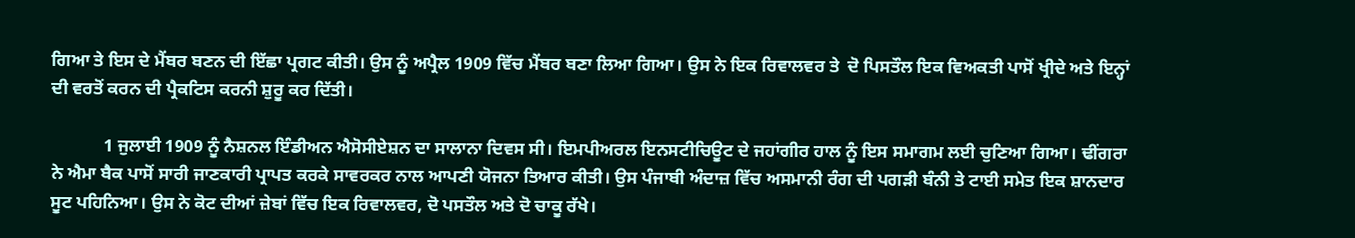ਗਿਆ ਤੇ ਇਸ ਦੇ ਮੈਂਬਰ ਬਣਨ ਦੀ ਇੱਛਾ ਪ੍ਰਗਟ ਕੀਤੀ। ਉਸ ਨੂੰ ਅਪ੍ਰੈਲ 1909 ਵਿੱਚ ਮੈਂਬਰ ਬਣਾ ਲਿਆ ਗਿਆ। ਉਸ ਨੇ ਇਕ ਰਿਵਾਲਵਰ ਤੇ  ਦੋ ਪਿਸਤੌਲ ਇਕ ਵਿਅਕਤੀ ਪਾਸੋਂ ਖ੍ਰੀਦੇ ਅਤੇ ਇਨ੍ਹਾਂ ਦੀ ਵਰਤੋਂ ਕਰਨ ਦੀ ਪ੍ਰੈਕਟਿਸ ਕਰਨੀ ਸ਼ੁਰੂ ਕਰ ਦਿੱਤੀ।

            1 ਜੁਲਾਈ 1909 ਨੂੰ ਨੈਸ਼ਨਲ ਇੰਡੀਅਨ ਐਸੋਸੀਏਸ਼ਨ ਦਾ ਸਾਲਾਨਾ ਦਿਵਸ ਸੀ। ਇਮਪੀਅਰਲ ਇਨਸਟੀਚਿਊਟ ਦੇ ਜਹਾਂਗੀਰ ਹਾਲ ਨੂੰ ਇਸ ਸਮਾਗਮ ਲਈ ਚੁਣਿਆ ਗਿਆ। ਢੀਂਗਰਾ ਨੇ ਐਮਾ ਬੈਕ ਪਾਸੋਂ ਸਾਰੀ ਜਾਣਕਾਰੀ ਪ੍ਰਾਪਤ ਕਰਕੇ ਸਾਵਰਕਰ ਨਾਲ ਆਪਣੀ ਯੋਜਨਾ ਤਿਆਰ ਕੀਤੀ। ਉਸ ਪੰਜਾਬੀ ਅੰਦਾਜ਼ ਵਿੱਚ ਅਸਮਾਨੀ ਰੰਗ ਦੀ ਪਗੜੀ ਬੰਨੀ ਤੇ ਟਾਈ ਸਮੇਤ ਇਕ ਸ਼ਾਨਦਾਰ ਸੂਟ ਪਹਿਨਿਆ। ਉਸ ਨੇ ਕੋਟ ਦੀਆਂ ਜ਼ੇਬਾਂ ਵਿੱਚ ਇਕ ਰਿਵਾਲਵਰ, ਦੋ ਪਸਤੌਲ ਅਤੇ ਦੋ ਚਾਕੂ ਰੱਖੇ।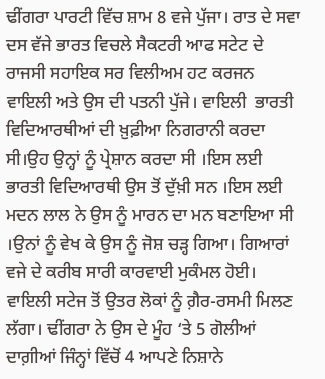ਢੀਂਗਰਾ ਪਾਰਟੀ ਵਿੱਚ ਸ਼ਾਮ 8 ਵਜੇ ਪੁੱਜਾ। ਰਾਤ ਦੇ ਸਵਾ ਦਸ ਵੱਜੇ ਭਾਰਤ ਵਿਚਲੇ ਸੈਕਟਰੀ ਆਫ ਸਟੇਟ ਦੇ ਰਾਜਸੀ ਸਹਾਇਕ ਸਰ ਵਿਲੀਅਮ ਹਟ ਕਰਜਨ ਵਾਇਲੀ ਅਤੇ ਉਸ ਦੀ ਪਤਨੀ ਪੁੱਜੇ। ਵਾਇਲੀ  ਭਾਰਤੀ ਵਿਦਿਆਰਥੀਆਂ ਦੀ ਖ਼ੁਫ਼ੀਆ ਨਿਗਰਾਨੀ ਕਰਦਾ ਸੀ।ਉਹ ਉਨ੍ਹਾਂ ਨੂੰ ਪ੍ਰੇਸ਼ਾਨ ਕਰਦਾ ਸੀ ।ਇਸ ਲਈ ਭਾਰਤੀ ਵਿਦਿਆਰਥੀ ਉਸ ਤੋਂ ਦੁੱਖ਼ੀ ਸਨ ।ਇਸ ਲਈ ਮਦਨ ਲਾਲ ਨੇ ਉਸ ਨੂੰ ਮਾਰਨ ਦਾ ਮਨ ਬਣਾਇਆ ਸੀ ।ਉਨਾਂ ਨੂੰ ਵੇਖ ਕੇ ਉਸ ਨੂੰ ਜੋਸ਼ ਚੜ੍ਹ ਗਿਆ। ਗਿਆਰਾਂ ਵਜੇ ਦੇ ਕਰੀਬ ਸਾਰੀ ਕਾਰਵਾਈ ਮੁਕੰਮਲ ਹੋਈ। ਵਾਇਲੀ ਸਟੇਜ ਤੋਂ ਉਤਰ ਲੋਕਾਂ ਨੂੰ ਗ਼ੈਰ-ਰਸਮੀ ਮਿਲਣ ਲੱਗਾ। ਢੀਂਗਰਾ ਨੇ ਉਸ ਦੇ ਮੂੰਹ ‘ਤੇ 5 ਗੋਲੀਆਂ ਦਾਗ਼ੀਆਂ ਜਿੰਨ੍ਹਾਂ ਵਿੱਚੋਂ 4 ਆਪਣੇ ਨਿਸ਼ਾਨੇ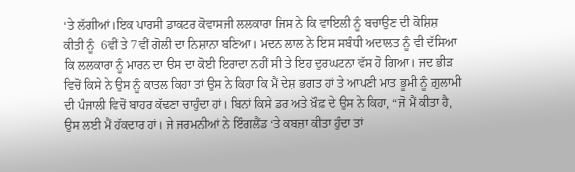‘ਤੇ ਲੱਗੀਆਂ।ਇਕ ਪਾਰਸੀ ਡਾਕਟਰ ਕੋਵਾਸਜੀ ਲਲਕਾਰਾ ਜਿਸ ਨੇ ਕਿ ਵਾਇਲੀ ਨੂੰ ਬਚਾਉਣ ਦੀ ਕੋਸ਼ਿਸ਼ ਕੀਤੀ ਨੂੰ  6ਵੀਂ ਤੇ 7ਵੀਂ ਗੋਲੀ ਦਾ ਨਿਸ਼ਾਨਾ ਬਣਿਆ। ਮਦਨ ਲਾਲ ਨੇ ਇਸ ਸਬੰਧੀ ਅਦਾਲਤ ਨੂੰ ਵੀ ਦੱਸਿਆ ਕਿ ਲਲਕਾਰਾ ਨੂੰ ਮਾਰਨ ਦਾ ੳਸ ਦਾ ਕੋਈ ਇਰਾਦਾ ਨਹੀਂ ਸੀ ਤੇ ਇਹ ਦੁਰਘਟਨਾ ਵੱਸ ਹੋ ਗਿਆ। ਜਦ ਭੀੜ ਵਿਚੋਂ ਕਿਸੇ ਨੇ ਉਸ ਨੂੰ ਕਾਤਲ ਕਿਹਾ ਤਾਂ ਉਸ ਨੇ ਕਿਹਾ ਕਿ ਮੈਂ ਦੇਸ਼ ਭਗਤ ਹਾਂ ਤੇ ਆਪਣੀ ਮਾਤ ਭੂਮੀ ਨੂੰ ਗ਼ੁਲਾਮੀ ਦੀ ਪੰਜਾਲੀ ਵਿਚੋਂ ਬਾਹਰ ਕੱਢਣਾ ਚਾਹੁੰਦਾ ਹਾਂ। ਬਿਨਾਂ ਕਿਸੇ ਡਰ ਅਤੇ ਖ਼ੌਫ਼ ਦੇ ਉਸ ਨੇ ਕਿਹਾ, “ਜੋ ਮੈਂ ਕੀਤਾ ਹੈ, ਉਸ ਲਈ ਮੈਂ ਹੱਕਦਾਰ ਹਾਂ। ਜੇ ਜਰਮਨੀਆਂ ਨੇ ਇੰਗਲੈਂਡ ‘ਤੇ ਕਬਜ਼ਾ ਕੀਤਾ ਹੁੰਦਾ ਤਾਂ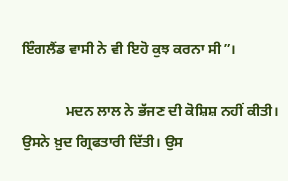ਇੰਗਲੈਂਡ ਵਾਸੀ ਨੇ ਵੀ ਇਹੋ ਕੁਝ ਕਰਨਾ ਸੀ”।

            ਮਦਨ ਲਾਲ ਨੇ ਭੱਜਣ ਦੀ ਕੋਸ਼ਿਸ਼ ਨਹੀਂ ਕੀਤੀ। ਉਸਨੇ ਖ਼ੁਦ ਗ੍ਰਿਫਤਾਰੀ ਦਿੱਤੀ। ਉਸ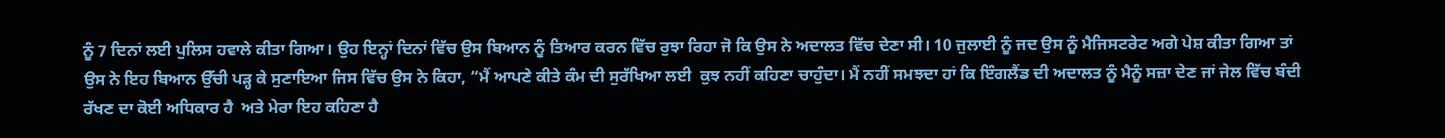ਨੂੰ 7 ਦਿਨਾਂ ਲਈ ਪੁਲਿਸ ਹਵਾਲੇ ਕੀਤਾ ਗਿਆ। ਉਹ ਇਨ੍ਹਾਂ ਦਿਨਾਂ ਵਿੱਚ ਉਸ ਬਿਆਨ ਨੂੰ ਤਿਆਰ ਕਰਨ ਵਿੱਚ ਰੁਝਾ ਰਿਹਾ ਜੋ ਕਿ ਉਸ ਨੇ ਅਦਾਲਤ ਵਿੱਚ ਦੇਣਾ ਸੀ। 10 ਜੁਲਾਈ ਨੂੰ ਜਦ ਉਸ ਨੂੰ ਮੈਜਿਸਟਰੇਟ ਅਗੇ ਪੇਸ਼ ਕੀਤਾ ਗਿਆ ਤਾਂ ਉਸ ਨੇ ਇਹ ਬਿਆਨ ਉੱਚੀ ਪੜ੍ਹ ਕੇ ਸੁਣਾਇਆ ਜਿਸ ਵਿੱਚ ਉਸ ਨੇ ਕਿਹਾ, “ਮੈਂ ਆਪਣੇ ਕੀਤੇ ਕੰਮ ਦੀ ਸੁਰੱਖਿਆ ਲਈ  ਕੁਝ ਨਹੀਂ ਕਹਿਣਾ ਚਾਹੁੰਦਾ। ਮੈਂ ਨਹੀਂ ਸਮਝਦਾ ਹਾਂ ਕਿ ਇੰਗਲੈਂਡ ਦੀ ਅਦਾਲਤ ਨੂੰ ਮੈਨੂੰ ਸਜ਼ਾ ਦੇਣ ਜਾਂ ਜੇਲ ਵਿੱਚ ਬੰਦੀ ਰੱਖਣ ਦਾ ਕੋਈ ਅਧਿਕਾਰ ਹੈ  ਅਤੇ ਮੇਰਾ ਇਹ ਕਹਿਣਾ ਹੈ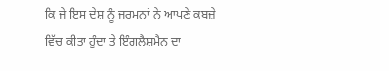ਕਿ ਜੇ ਇਸ ਦੇਸ਼ ਨੂੰ ਜਰਮਨਾਂ ਨੇ ਆਪਣੇ ਕਬਜ਼ੇ ਵਿੱਚ ਕੀਤਾ ਹੁੰਦਾ ਤੇ ਇੰਗਲੈਸ਼ਮੈਨ ਦਾ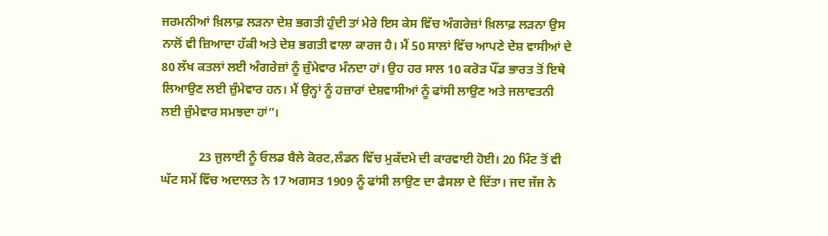ਜਰਮਨੀਆਂ ਖ਼ਿਲਾਫ਼ ਲੜਨਾ ਦੇਸ਼ ਭਗਤੀ ਹੁੰਦੀ ਤਾਂ ਮੇਰੇ ਇਸ ਕੇਸ ਵਿੱਚ ਅੰਗਰੇਜ਼ਾਂ ਖ਼ਿਲਾਫ਼ ਲੜਨਾ ਉਸ ਨਾਲੋਂ ਵੀ ਜ਼ਿਆਦਾ ਹੱਕੀ ਅਤੇ ਦੇਸ਼ ਭਗਤੀ ਵਾਲਾ ਕਾਰਜ ਹੈ। ਮੈਂ 50 ਸਾਲਾਂ ਵਿੱਚ ਆਪਣੇ ਦੇਸ਼ ਵਾਸੀਆਂ ਦੇ 80 ਲੱਖ ਕਤਲਾਂ ਲਈ ਅੰਗਰੇਜ਼ਾਂ ਨੂੰ ਜ਼ੁੰਮੇਵਾਰ ਮੰਨਦਾ ਹਾਂ। ਉਹ ਹਰ ਸਾਲ 10 ਕਰੋੜ ਪੌਂਡ ਭਾਰਤ ਤੋਂ ਇਥੇ ਲਿਆਉਣ ਲਈ ਜ਼ੁੰਮੇਵਾਰ ਹਨ। ਮੈਂ ਉਨ੍ਹਾਂ ਨੂੰ ਹਜ਼ਾਰਾਂ ਦੇਸ਼ਵਾਸੀਆਂ ਨੂੰ ਫਾਂਸੀ ਲਾਉਣ ਅਤੇ ਜਲਾਵਤਨੀ ਲਈ ਜ਼ੁੰਮੇਵਾਰ ਸਮਝਦਾ ਹਾਂ”।

            23 ਜੁਲਾਈ ਨੂੰ ਓਲਡ ਬੈਲੇ ਕੋਰਟ,ਲੰਡਨ ਵਿੱਚ ਮੁਕੱਦਮੇ ਦੀ ਕਾਰਵਾਈ ਹੋਈ। 20 ਮਿੰਟ ਤੋਂ ਵੀ ਘੱਟ ਸਮੇਂ ਵਿੱਚ ਅਦਾਲਤ ਨੇ 17 ਅਗਸਤ 1909 ਨੂੰ ਫਾਂਸੀ ਲਾਉਣ ਦਾ ਫੈਸਲਾ ਦੇ ਦਿੱਤਾ। ਜਦ ਜੱਜ ਨੇ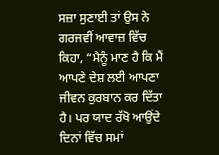ਸਜ਼ਾ ਸੁਣਾਈ ਤਾਂ ਉਸ ਨੇ ਗਰਜਵੀਂ ਆਵਾਜ਼ ਵਿੱਚ ਕਿਹਾ, “ਮੈਨੂੰ ਮਾਣ ਹੈ ਕਿ ਮੈਂ ਆਪਣੇ ਦੇਸ਼ ਲਈ ਆਪਣਾ ਜੀਵਨ ਕੁਰਬਾਨ ਕਰ ਦਿੱਤਾ ਹੈ। ਪਰ ਯਾਦ ਰੱਖੋ ਆਉਂਦੇ ਦਿਨਾਂ ਵਿੱਚ ਸਮਾਂ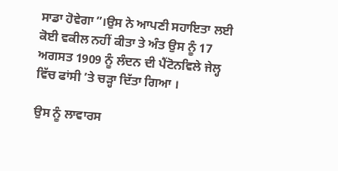ਸਾਡਾ ਹੋਵੇਗਾ”।ਉਸ ਨੇ ਆਪਣੀ ਸਹਾਇਤਾ ਲਈ ਕੋਈ ਵਕੀਲ ਨਹੀਂ ਕੀਤਾ ਤੇ ਅੰਤ ਉਸ ਨੂੰ 17 ਅਗਸਤ 1909 ਨੂੰ ਲੰਦਨ ਦੀ ਪੈਂਟੋਨਵਿਲੇ ਜੇਲ੍ਹ ਵਿੱਚ ਫਾਂਸੀ ’ਤੇ ਚੜ੍ਹਾ ਦਿੱਤਾ ਗਿਆ ।

ਉਸ ਨੂੰ ਲਾਵਾਰਸ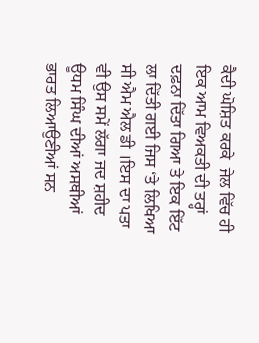ਕੈਦੀ ਘੋਸ਼ਿਤ ਕਰਕੇ  ਜੇਲ ਵਿੱਚ ਹੀ ਇਕ ਆਮ ਵਿਅਕਤੀ ਦੀ ਤਰ੍ਹਾਂ ਦਫ਼ਨਾ ਦਿੱਤਾ ਗਿਆ ਤੇ ਇਕ ਇੱਟ ਲਾ ਦਿੱਤੀ ਗਈ ਜਿਸ ‘ਤੇ ਲਿਖਿਆ ਸੀ ਐਮ ਐਲ ਡੀ ।ਇਸ ਦਾ ਪਤਾ ਵੀ ਉਸ ਸਮੇਂ ਲੱਗਾ ਜਦ ਸ਼ਹੀਦ ਊਧਮ ਸਿੰਘ ਦੀਆਂ ਅਸਥੀਆਂ ਭਾਰਤ ਲਿਆਉਣੀਆਂ ਸਨ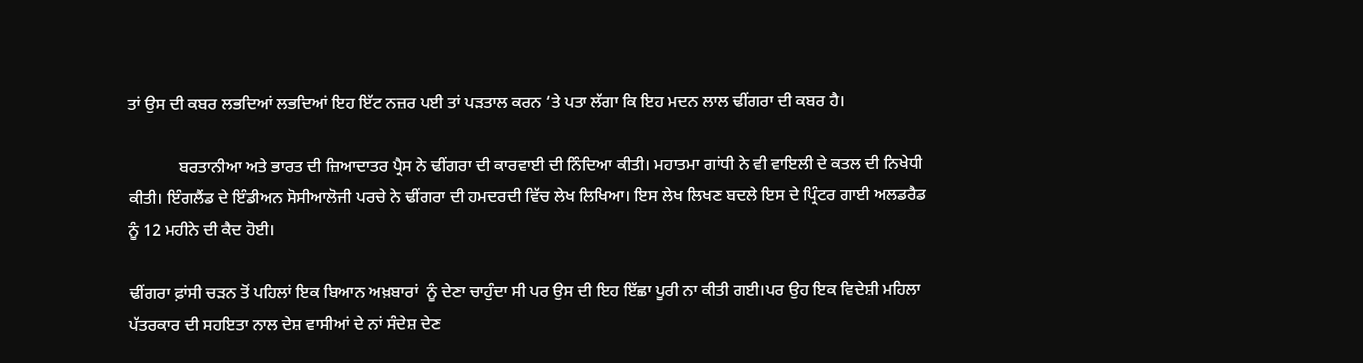ਤਾਂ ਉਸ ਦੀ ਕਬਰ ਲਭਦਿਆਂ ਲਭਦਿਆਂ ਇਹ ਇੱਟ ਨਜ਼ਰ ਪਈ ਤਾਂ ਪੜਤਾਲ ਕਰਨ ‘ਤੇ ਪਤਾ ਲੱਗਾ ਕਿ ਇਹ ਮਦਨ ਲਾਲ ਢੀਂਗਰਾ ਦੀ ਕਬਰ ਹੈ।

            ਬਰਤਾਨੀਆ ਅਤੇ ਭਾਰਤ ਦੀ ਜ਼ਿਆਦਾਤਰ ਪ੍ਰੈਸ ਨੇ ਢੀਂਗਰਾ ਦੀ ਕਾਰਵਾਈ ਦੀ ਨਿੰਦਿਆ ਕੀਤੀ। ਮਹਾਤਮਾ ਗਾਂਧੀ ਨੇ ਵੀ ਵਾਇਲੀ ਦੇ ਕਤਲ ਦੀ ਨਿਖੇਧੀ ਕੀਤੀ। ਇੰਗਲੈਂਡ ਦੇ ਇੰਡੀਅਨ ਸੋਸੀਆਲੋਜੀ ਪਰਚੇ ਨੇ ਢੀਂਗਰਾ ਦੀ ਹਮਦਰਦੀ ਵਿੱਚ ਲੇਖ ਲਿਖਿਆ। ਇਸ ਲੇਖ ਲਿਖਣ ਬਦਲੇ ਇਸ ਦੇ ਪ੍ਰਿੰਟਰ ਗਾਈ ਅਲਡਰੈਡ ਨੂੰ 12 ਮਹੀਨੇ ਦੀ ਕੈਦ ਹੋਈ।

ਢੀਂਗਰਾ ਫ਼ਾਂਸੀ ਚੜਨ ਤੋਂ ਪਹਿਲਾਂ ਇਕ ਬਿਆਨ ਅਖ਼ਬਾਰਾਂ  ਨੂੰ ਦੇਣਾ ਚਾਹੁੰਦਾ ਸੀ ਪਰ ਉਸ ਦੀ ਇਹ ਇੱਛਾ ਪੂਰੀ ਨਾ ਕੀਤੀ ਗਈ।ਪਰ ਉਹ ਇਕ ਵਿਦੇਸ਼ੀ ਮਹਿਲਾ ਪੱਤਰਕਾਰ ਦੀ ਸਹਇਤਾ ਨਾਲ ਦੇਸ਼ ਵਾਸੀਆਂ ਦੇ ਨਾਂ ਸੰਦੇਸ਼ ਦੇਣ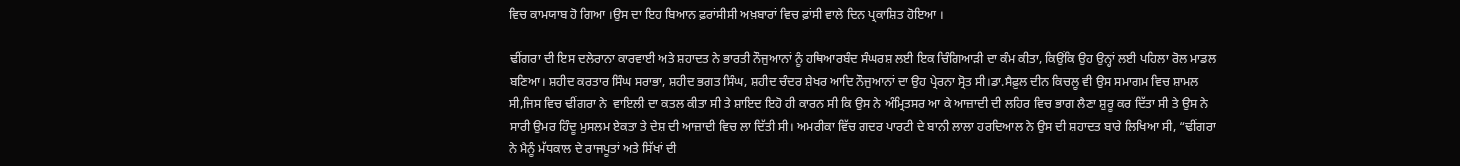ਵਿਚ ਕਾਮਯਾਬ ਹੋ ਗਿਆ ।ਉਸ ਦਾ ਇਹ ਬਿਆਨ ਫ਼ਰਾਂਸੀਸੀ ਅਖ਼ਬਾਰਾਂ ਵਿਚ ਫ਼ਾਂਸੀ ਵਾਲੇ ਦਿਨ ਪ੍ਰਕਾਸ਼ਿਤ ਹੋਇਆ ।

ਢੀਂਗਰਾ ਦੀ ਇਸ ਦਲੇਰਾਨਾ ਕਾਰਵਾਈ ਅਤੇ ਸ਼ਹਾਦਤ ਨੇ ਭਾਰਤੀ ਨੌਜੁਆਨਾਂ ਨੂੰ ਹਥਿਆਰਬੰਦ ਸੰਘਰਸ਼ ਲਈ ਇਕ ਚਿੰਗਿਆੜੀ ਦਾ ਕੰਮ ਕੀਤਾ, ਕਿਉਂਕਿ ਉਹ ਉਨ੍ਹਾਂ ਲਈ ਪਹਿਲਾ ਰੋਲ ਮਾਡਲ ਬਣਿਆ। ਸ਼ਹੀਦ ਕਰਤਾਰ ਸਿੰਘ ਸਰਾਭਾ, ਸ਼ਹੀਦ ਭਗਤ ਸਿੰਘ, ਸ਼ਹੀਦ ਚੰਦਰ ਸ਼ੇਖਰ ਆਦਿ ਨੌਜੁਆਨਾਂ ਦਾ ਉਹ ਪ੍ਰੇਰਨਾ ਸ੍ਰੋਤ ਸੀ।ਡਾ.ਸੈਫ਼ੁਲ ਦੀਨ ਕਿਚਲੂ ਵੀ ਉਸ ਸਮਾਗਮ ਵਿਚ ਸ਼ਾਮਲ ਸੀ,ਜਿਸ ਵਿਚ ਢੀਂਗਰਾ ਨੇ  ਵਾਇਲੀ ਦਾ ਕਤਲ ਕੀਤਾ ਸੀ ਤੇ ਸ਼ਾਇਦ ਇਹੋ ਹੀ ਕਾਰਨ ਸੀ ਕਿ ਉਸ ਨੇ ਅੰਮ੍ਰਿਤਸਰ ਆ ਕੇ ਆਜ਼ਾਦੀ ਦੀ ਲਹਿਰ ਵਿਚ ਭਾਗ ਲੈਣਾ ਸ਼ੁਰੂ ਕਰ ਦਿੱਤਾ ਸੀ ਤੇ ਉਸ ਨੇ ਸਾਰੀ ਉਮਰ ਹਿੰਦੂ ਮੁਸਲਮ ਏਕਤਾ ਤੇ ਦੇਸ਼ ਦੀ ਆਜ਼ਾਦੀ ਵਿਚ ਲਾ ਦਿੱਤੀ ਸੀ। ਅਮਰੀਕਾ ਵਿੱਚ ਗਦਰ ਪਾਰਟੀ ਦੇ ਬਾਨੀ ਲਾਲਾ ਹਰਦਿਆਲ ਨੇ ਉਸ ਦੀ ਸ਼ਹਾਦਤ ਬਾਰੇ ਲਿਖਿਆ ਸੀ, “ਢੀਂਗਰਾ ਨੇ ਮੈਨੂੰ ਮੱਧਕਾਲ ਦੇ ਰਾਜਪੂਤਾਂ ਅਤੇ ਸਿੱਖਾਂ ਦੀ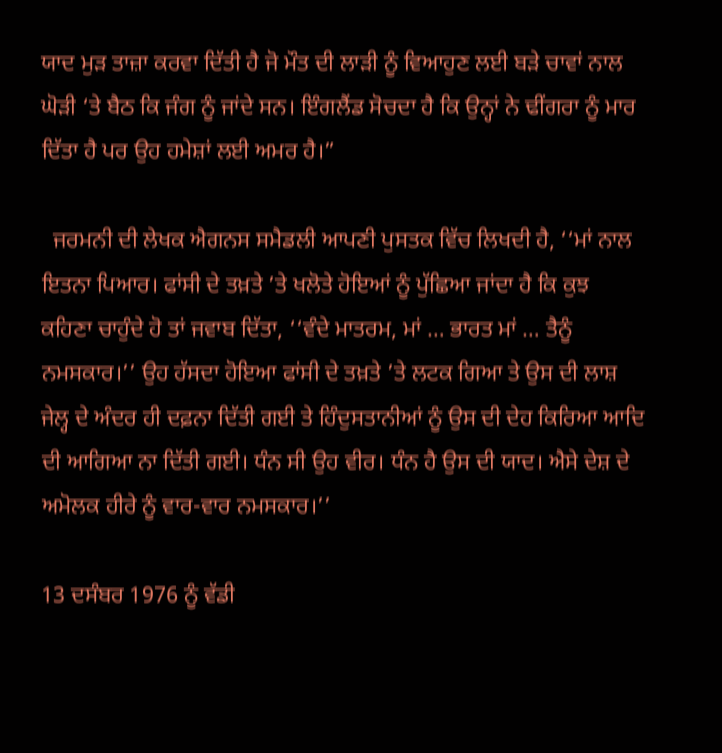ਯਾਦ ਮੁੜ ਤਾਜ਼ਾ ਕਰਵਾ ਦਿੱਤੀ ਹੈ ਜੋ ਮੌਤ ਦੀ ਲਾੜੀ ਨੂੰ ਵਿਆਹੁਣ ਲਈ ਬੜੇ ਚਾਵਾਂ ਨਾਲ ਘੋੜੀ ‘ਤੇ ਬੈਠ ਕਿ ਜੰਗ ਨੂੰ ਜਾਂਦੇ ਸਨ। ਇੰਗਲੈਂਡ ਸੋਚਦਾ ਹੈ ਕਿ ਉਨ੍ਹਾਂ ਨੇ ਢੀਂਗਰਾ ਨੂੰ ਮਾਰ ਦਿੱਤਾ ਹੈ ਪਰ ਉਹ ਹਮੇਸ਼ਾਂ ਲਈ ਅਮਰ ਹੈ।”

  ਜਰਮਨੀ ਦੀ ਲੇਖਕ ਐਗਨਸ ਸਮੈਡਲੀ ਆਪਣੀ ਪੁਸਤਕ ਵਿੱਚ ਲਿਖਦੀ ਹੈ, ‘‘ਮਾਂ ਨਾਲ ਇਤਨਾ ਪਿਆਰ। ਫਾਂਸੀ ਦੇ ਤਖ਼ਤੇ ’ਤੇ ਖਲੋਤੇ ਹੋਇਆਂ ਨੂੰ ਪੁੱਛਿਆ ਜਾਂਦਾ ਹੈ ਕਿ ਕੁਝ ਕਹਿਣਾ ਚਾਹੁੰਦੇ ਹੋ ਤਾਂ ਜਵਾਬ ਦਿੱਤਾ, ‘‘ਵੰਦੇ ਮਾਤਰਮ, ਮਾਂ … ਭਾਰਤ ਮਾਂ … ਤੈਨੂੰ ਨਮਸਕਾਰ।’’ ਉਹ ਹੱਸਦਾ ਹੋਇਆ ਫਾਂਸੀ ਦੇ ਤਖ਼ਤੇ ’ਤੇ ਲਟਕ ਗਿਆ ਤੇ ਉਸ ਦੀ ਲਾਸ਼ ਜੇਲ੍ਹ ਦੇ ਅੰਦਰ ਹੀ ਦਫ਼ਨਾ ਦਿੱਤੀ ਗਈ ਤੇ ਹਿੰਦੁਸਤਾਨੀਆਂ ਨੂੰ ਉਸ ਦੀ ਦੇਹ ਕਿਰਿਆ ਆਦਿ ਦੀ ਆਗਿਆ ਨਾ ਦਿੱਤੀ ਗਈ। ਧੰਨ ਸੀ ਉਹ ਵੀਰ। ਧੰਨ ਹੈ ਉਸ ਦੀ ਯਾਦ। ਐਸੇ ਦੇਸ਼ ਦੇ ਅਮੋਲਕ ਹੀਰੇ ਨੂੰ ਵਾਰ-ਵਾਰ ਨਮਸਕਾਰ।’’

13 ਦਸੰਬਰ 1976 ਨੂੰ ਵੱਡੀ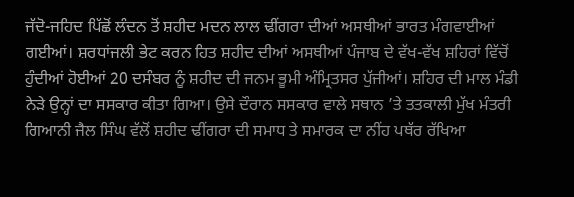ਜੱਦੋ-ਜਹਿਦ ਪਿੱਛੋਂ ਲੰਦਨ ਤੋਂ ਸ਼ਹੀਦ ਮਦਨ ਲਾਲ ਢੀਂਗਰਾ ਦੀਆਂ ਅਸਥੀਆਂ ਭਾਰਤ ਮੰਗਵਾਈਆਂ ਗਈਆਂ। ਸ਼ਰਧਾਂਜਲੀ ਭੇਟ ਕਰਨ ਹਿਤ ਸ਼ਹੀਦ ਦੀਆਂ ਅਸਥੀਆਂ ਪੰਜਾਬ ਦੇ ਵੱਖ-ਵੱਖ ਸ਼ਹਿਰਾਂ ਵਿੱਚੋਂ ਹੁੰਦੀਆਂ ਹੋਈਆਂ 20 ਦਸੰਬਰ ਨੂੰ ਸ਼ਹੀਦ ਦੀ ਜਨਮ ਭੂਮੀ ਅੰਮ੍ਰਿਤਸਰ ਪੁੱਜੀਆਂ। ਸ਼ਹਿਰ ਦੀ ਮਾਲ ਮੰਡੀ ਨੇੜੇ ਉਨ੍ਹਾਂ ਦਾ ਸਸਕਾਰ ਕੀਤਾ ਗਿਆ। ਉਸੇ ਦੌਰਾਨ ਸਸਕਾਰ ਵਾਲੇ ਸਥਾਨ ’ਤੇ ਤਤਕਾਲੀ ਮੁੱਖ ਮੰਤਰੀ ਗਿਆਨੀ ਜੈਲ ਸਿੰਘ ਵੱਲੋਂ ਸ਼ਹੀਦ ਢੀਂਗਰਾ ਦੀ ਸਮਾਧ ਤੇ ਸਮਾਰਕ ਦਾ ਨੀਂਹ ਪਥੱਰ ਰੱਖਿਆ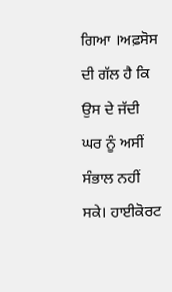ਗਿਆ ।ਅਫ਼ਸੋਸ ਦੀ ਗੱਲ ਹੈ ਕਿ ਉਸ ਦੇ ਜੱਦੀ ਘਰ ਨੂੰ ਅਸੀਂ ਸੰਭਾਲ ਨਹੀਂ ਸਕੇ। ਹਾਈਕੋਰਟ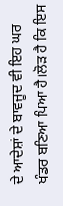ਦੇ ਆਦੇਸ਼ਾਂ ਦੇ ਬਾਵਜੂਦ ਵੀ ਇਹ ਘਰ ਖੰਡਰ ਬਣਿਆ ਪਿਆ ਹੈ।ਲੋੜ ਹੈ ਕਿ ਇਸ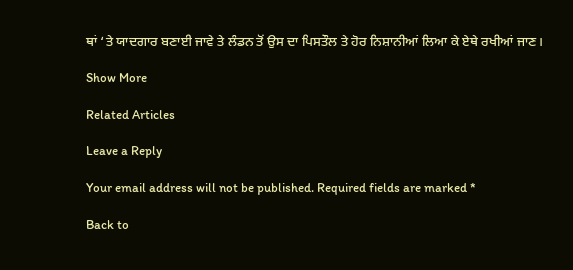ਥਾਂ ‘ਤੇ ਯਾਦਗਾਰ ਬਣਾਈ ਜਾਵੇ ਤੇ ਲੰਡਨ ਤੋਂ ਉਸ ਦਾ ਪਿਸਤੌਲ ਤੇ ਹੋਰ ਨਿਸ਼ਾਨੀਆਂ ਲਿਆ ਕੇ ਏਥੇ ਰਖੀਆਂ ਜਾਣ।

Show More

Related Articles

Leave a Reply

Your email address will not be published. Required fields are marked *

Back to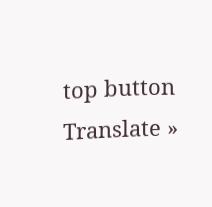top button
Translate »